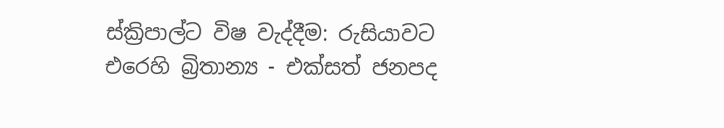ස්ක්‍රිපාල්ට විෂ වැද්දීම: රුසියාවට එරෙහි බ්‍රිතාන්‍ය - එක්සත් ජනපද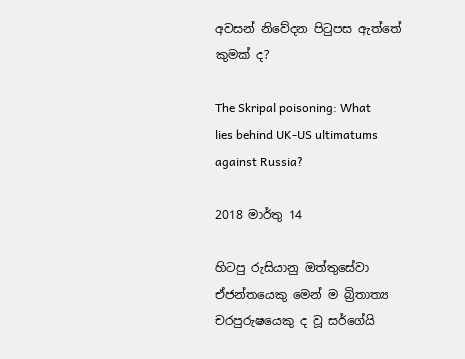අවසන් නිවේදන පිටුපස ඇත්තේ කුමක් ද?

The Skripal poisoning: What lies behind UK-US ultimatums against Russia?

2018 මාර්තු 14

හිටපු රුසියානු ඔත්තුසේවා ඒජන්තයෙකු මෙන් ම බ්‍රිතාත්‍ය චරපුරුෂයෙකු ද වූ සර්ගේයි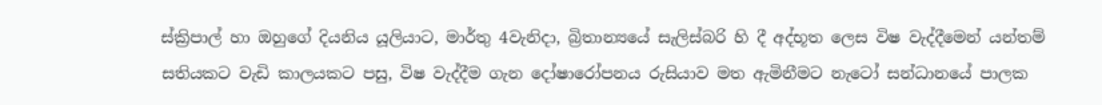ස්ක්‍රිපාල් හා ඔහුගේ දියනිය යූලියාට, මාර්තු 4වැනිදා, බ්‍රිතාන්‍යයේ සැලිස්බරි හි දී අද්භූත ලෙස විෂ වැද්දීමෙන් යන්තම් සතියකට වැඩි කාලයකට පසු, විෂ වැද්දීම ගැන දෝෂාරෝපනය රුසියාව මත ඇමිනීමට නැටෝ සන්ධානයේ පාලක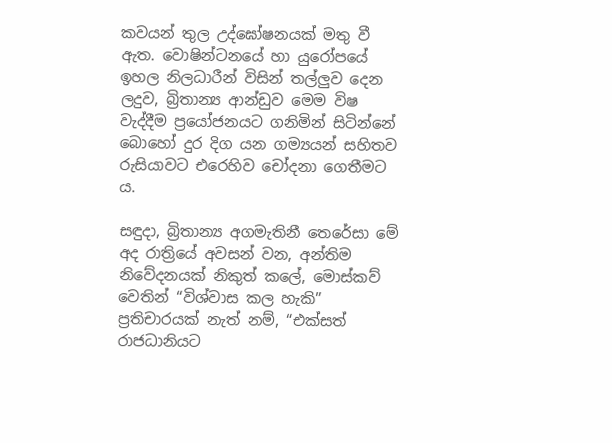කවයන් තුල උද්ඝෝෂනයක් මතු වී ඇත. වොෂින්ටනයේ හා යුරෝපයේ ඉහල නිලධාරීන් විසින් තල්ලුව දෙන ලදුව, බ්‍රිතාන්‍ය ආන්ඩුව මෙම විෂ වැද්දීම ප්‍රයෝජනයට ගනිමින් සිටින්නේ බොහෝ දුර දිග යන ගම්‍යයන් සහිතව රුසියාවට එරෙහිව චෝදනා ගෙතීමට ය.

සඳුදා, බ්‍රිතාන්‍ය අගමැතිනී තෙරේසා මේ අද රාත්‍රියේ අවසන් වන, අන්තිම නිවේදනයක් නිකුත් කලේ, මොස්කව් වෙතින් “විශ්වාස කල හැකි” ප්‍රතිචාරයක් නැත් නම්, “එක්සත් රාජධානියට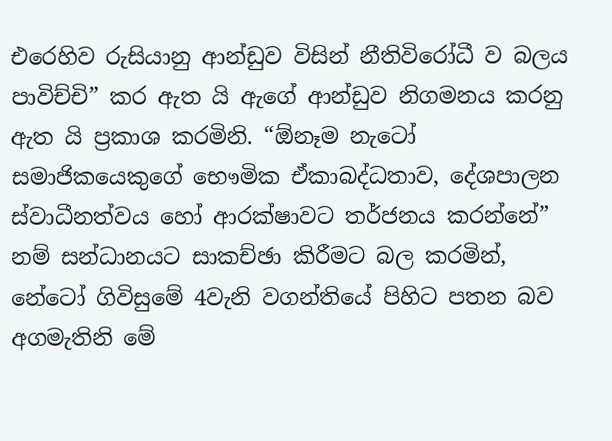එරෙහිව රුසියානු ආන්ඩුව විසින් නීතිවිරෝධී ව බලය පාවිච්චි” කර ඇත යි ඇගේ ආන්ඩුව නිගමනය කරනු ඇත යි ප්‍රකාශ කරමිනි. “ඕනෑම නැටෝ සමාජිකයෙකුගේ භෞමික ඒකාබද්ධතාව, දේශපාලන ස්වාධීනත්වය හෝ ආරක්ෂාවට තර්ජනය කරන්නේ” නම් සන්ධානයට සාකච්ඡා කිරීමට බල කරමින්, නේටෝ ගිවිසුමේ 4වැනි වගන්තියේ පිහිට පතන බව අගමැතිනි මේ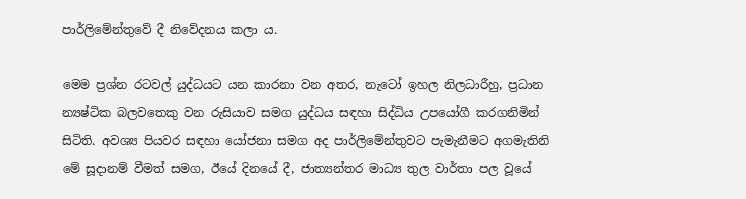පාර්ලිමේන්තුවේ දී නිවේදනය කලා ය.

මෙම ප්‍රශ්න රටවල් යුද්ධයට යන කාරනා වන අතර, නැටෝ ඉහල නිලධාරීහු, ප්‍රධාන න්‍යෂ්ටික බලවතෙකු වන රුසියාව සමග යුද්ධය සඳහා සිද්ධිය උපයෝගී කරගනිමින් සිටිති. අවශ්‍ය පියවර සඳහා යෝජනා සමග අද පාර්ලිමේන්තුවට පැමැනීමට අගමැතිනි මේ සූදානම් වීමත් සමග, ඊයේ දිනයේ දී, ජාත්‍යන්තර මාධ්‍ය තුල වාර්තා පල වූයේ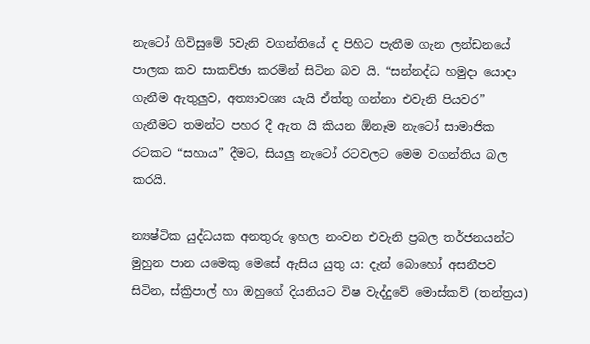නැටෝ ගිවිසුමේ 5වැනි වගන්තියේ ද පිහිට පැතීම ගැන ලන්ඩනයේ පාලක කව සාකච්ඡා කරමින් සිටින බව යි. “සන්නද්ධ හමුදා යොදා ගැනීම ඇතුලුව, අත්‍යාවශ්‍ය යැයි ඒත්තු ගන්නා එවැනි පියවර” ගැනීමට තමන්ට පහර දී ඇත යි කියන ඕනෑම නැටෝ සාමාජික රටකට “සහාය” දීමට, සියලු නැටෝ රටවලට මෙම වගන්තිය බල කරයි.

න්‍යෂ්ටික යුද්ධයක අනතුරු ඉහල නංවන එවැනි ප්‍රබල තර්ජනයන්ට මුහුන පාන යමෙකු මෙසේ ඇසිය යුතු ය: දැන් බොහෝ අසනීපව සිටින, ස්ක්‍රිපාල් හා ඔහුගේ දියනියට විෂ වැද්දුවේ මොස්කව් (තන්ත්‍රය)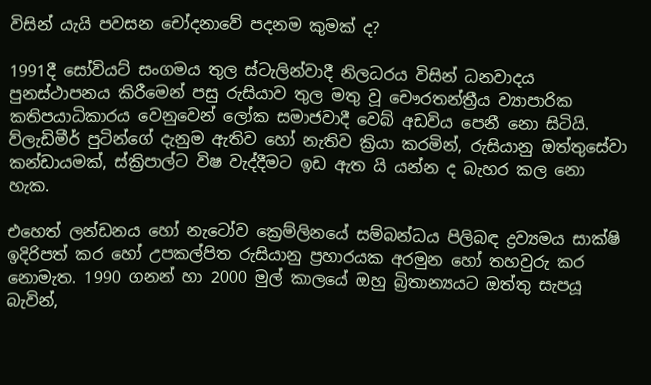විසින් යැයි පවසන චෝදනාවේ පදනම කුමක් ද?

1991දී සෝවියට් සංගමය තුල ස්ටැලින්වාදී නිලධරය විසින් ධනවාදය පුනස්ථාපනය කිරීමෙන් පසු රුසියාව තුල මතු වූ චෞරතන්ත්‍රීය ව්‍යාපාරික කතිපයාධිකාරය වෙනුවෙන් ලෝක සමාජවාදී වෙබ් අඩවිය පෙනී නො සිටියි. ව්ලැඩිමීර් පුටින්ගේ දැනුම ඇතිව හෝ නැතිව ක්‍රියා කරමින්, රුසියානු ඔත්තුසේවා කන්ඩායමක්, ස්ක්‍රිපාල්ට විෂ වැද්දීමට ඉඩ ඇත යි යන්න ද බැහර කල නො හැක.

එහෙත් ලන්ඩනය හෝ නැටෝව ක්‍රෙම්ලිනයේ සම්බන්ධය පිලිබඳ ද්‍රව්‍යමය සාක්ෂි ඉදිරිපත් කර හෝ උපකල්පිත රුසියානු ප්‍රහාරයක අරමුන හෝ තහවුරු කර නොමැත. 1990 ගනන් හා 2000 මුල් කාලයේ ඔහු බ්‍රිතාන්‍යයට ඔත්තු සැපයූ බැවින්,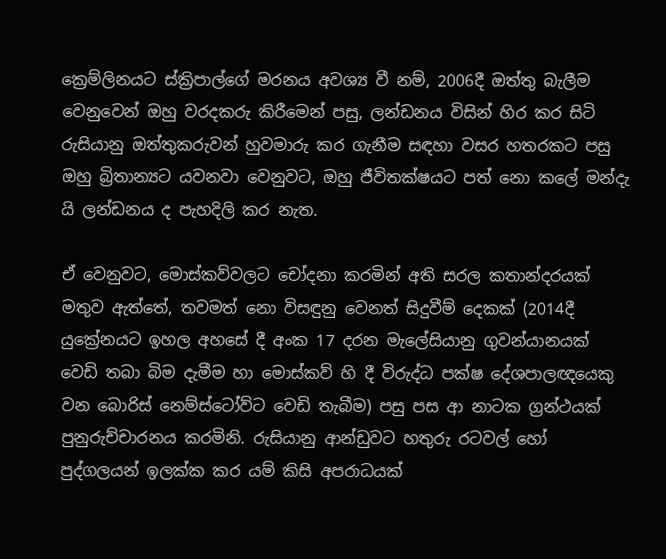ක්‍රෙම්ලිනයට ස්ක්‍රිපාල්ගේ මරනය අවශ්‍ය වී නම්, 2006දී ඔත්තු බැලීම වෙනුවෙන් ඔහු වරදකරු කිරීමෙන් පසු, ලන්ඩනය විසින් හිර කර සිටි රුසියානු ඔත්තුකරුවන් හුවමාරු කර ගැනීම සඳහා වසර හතරකට පසු ඔහු බ්‍රිතාන්‍යට යවනවා වෙනුවට, ඔහු ජීවිතක්ෂයට පත් නො කලේ මන්දැ යි ලන්ඩනය ද පැහදිලි කර නැත.

ඒ වෙනුවට, මොස්කව්වලට චෝදනා කරමින් අති සරල කතාන්දරයක් මතුව ඇත්තේ, තවමත් නො විසඳුනු වෙනත් සිදුවීම් දෙකක් (2014දී යුක්‍රේනයට ඉහල අහසේ දී අංක 17 දරන මැලේසියානු ගුවන්යානයක් වෙඩි තබා බිම දැමීම හා මොස්කව් හි දී විරුද්ධ පක්ෂ දේශපාලඥයෙකු වන බොරිස් නෙම්ස්ටෝව්ට වෙඩි තැබීම) පසු පස ආ නාටක ග්‍රන්ථයක් පුනුරුච්චාරනය කරමිනි. රුසියානු ආන්ඩුවට හතුරු රටවල් හෝ පුද්ගලයන් ඉලක්ක කර යම් කිසි අපරාධයක්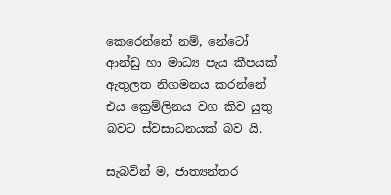කෙරෙන්නේ නම්, නේටෝ ආන්ඩු හා මාධ්‍ය පැය කීපයක් ඇතුලත නිගමනය කරන්නේ එය ක්‍රෙම්ලිනය වග කිව යුතු බවට ස්වසාධනයක් බව යි.

සැබවින් ම, ජාත්‍යන්තර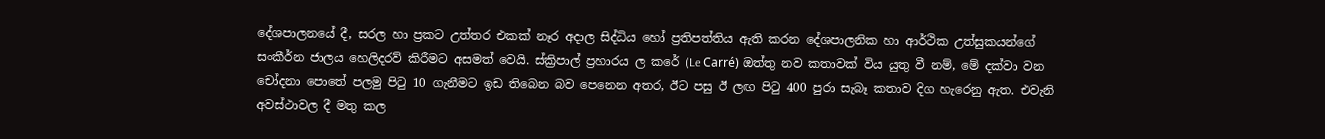දේශපාලනයේ දී, සරල හා ප්‍රකට උත්තර එකක් නෑර අදාල සිද්ධිය හෝ ප්‍රතිපත්තිය ඇති කරන දේශපාලනික හා ආර්ථික උත්සුකයන්ගේ සංකීර්න ජාලය හෙලිදරව් කිරීමට අසමත් වෙයි. ස්ක්‍රිපාල් ප්‍රහාරය ල කරේ (Le Carré) ඔත්තු නව කතාවක් විය යුතු වී නම්, මේ දක්වා වන චෝදනා පොතේ පලමු පිටු 10 ගැනීමට ඉඩ තිබෙන බව පෙනෙන අතර, ඊට පසු ඊ ලඟ පිටු 400 පුරා සැබෑ කතාව දිග හැරෙනු ඇත. එවැනි අවස්ථාවල දී මතු කල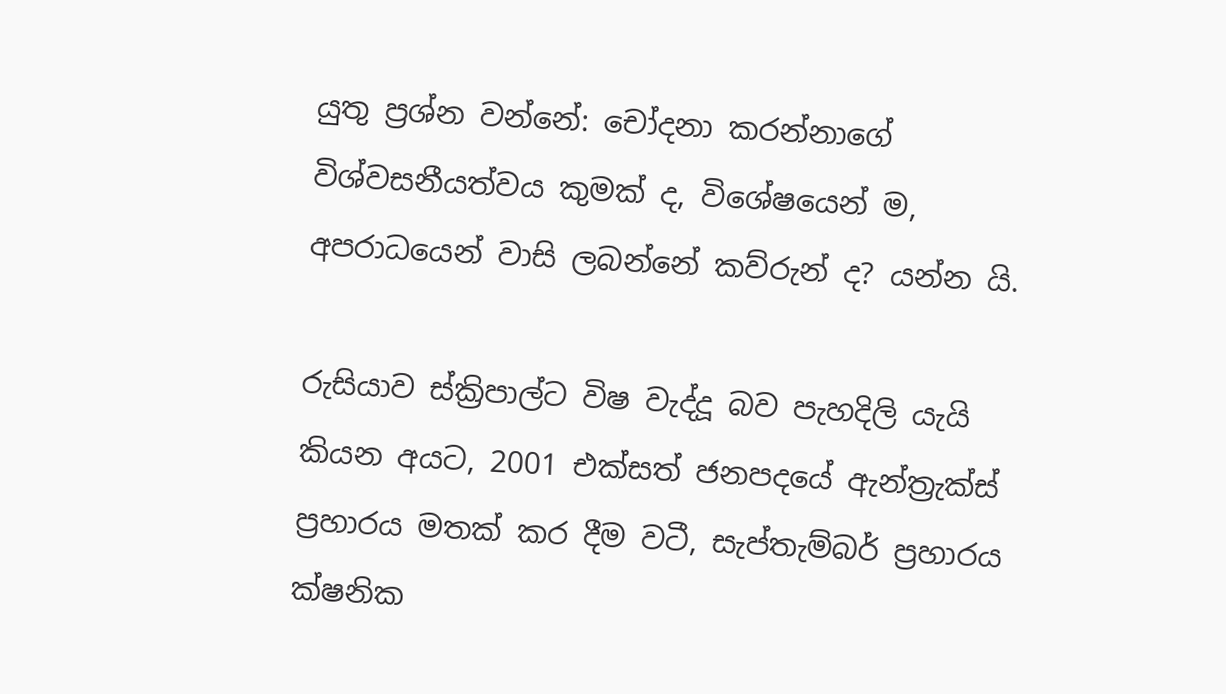යුතු ප්‍රශ්න වන්නේ: චෝදනා කරන්නාගේ විශ්වසනීයත්වය කුමක් ද, විශේෂයෙන් ම, අපරාධයෙන් වාසි ලබන්නේ කව්රුන් ද? යන්න යි.

රුසියාව ස්ක්‍රිපාල්ට විෂ වැද්දූ බව පැහදිලි යැයි කියන අයට, 2001 එක්සත් ජනපදයේ ඇන්ත්‍රැක්ස් ප්‍රහාරය මතක් කර දීම වටී, සැප්තැම්බර් ප්‍රහාරය ක්ෂනික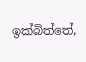ඉක්බිත්තේ,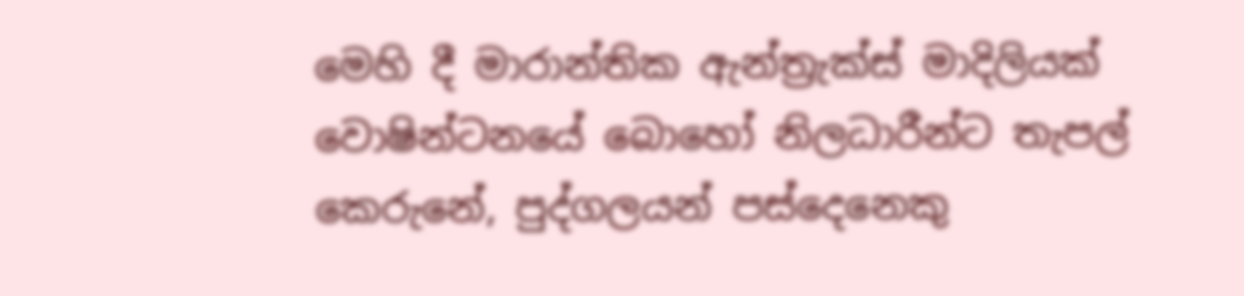මෙහි දී මාරාන්තික ඇන්ත්‍රැක්ස් මාදිලියක් වොෂින්ටනයේ බොහෝ නිලධාරීන්ට තැපල් කෙරුනේ, පුද්ගලයන් පස්දෙනෙකු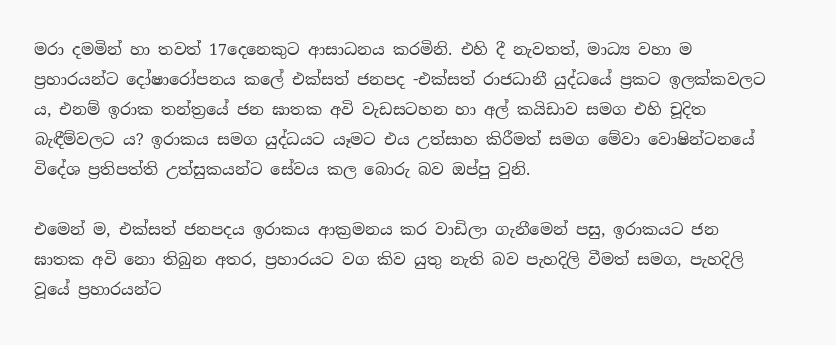මරා දමමින් හා තවත් 17දෙනෙකුට ආසාධනය කරමිනි. එහි දී නැවතත්, මාධ්‍ය වහා ම ප්‍රහාරයන්ට දෝෂාරෝපනය කලේ එක්සත් ජනපද -එක්සත් රාජධානී යුද්ධයේ ප්‍රකට ඉලක්කවලට ය, එනම් ඉරාක තන්ත්‍රයේ ජන ඝාතක අවි වැඩසටහන හා අල් කයිඩාව සමග එහි චූදිත බැඳීම්වලට ය? ඉරාකය සමග යුද්ධයට යෑමට එය උත්සාහ කිරීමත් සමග මේවා වොෂින්ටනයේ විදේශ ප්‍රතිපත්ති උත්සුකයන්ට සේවය කල බොරු බව ඔප්පු වුනි.

එමෙන් ම, එක්සත් ජනපදය ඉරාකය ආක්‍රමනය කර වාඩිලා ගැනීමෙන් පසු, ඉරාකයට ජන ඝාතක අවි නො තිබුන අතර, ප්‍රහාරයට වග කිව යුතු නැති බව පැහදිලි වීමත් සමග, පැහදිලි වූයේ ප්‍රහාරයන්ට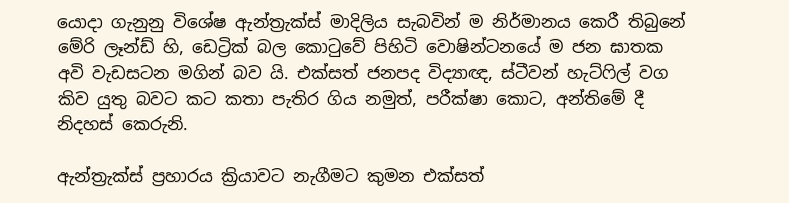යොදා ගැනුනු විශේෂ ඇන්ත්‍රැක්ස් මාදිලිය සැබවින් ම නිර්මානය කෙරී තිබුනේ මේරි ලෑන්ඩ් හි, ඩෙට්‍රික් බල කොටුවේ පිහිටි වොෂින්ටනයේ ම ජන ඝාතක අවි වැඩසටන මගින් බව යි. එක්සත් ජනපද විද්‍යාඥ, ස්ටීවන් හැට්ෆිල් වග කිව යුතු බවට කට කතා පැතිර ගිය නමුත්, පරීක්ෂා කොට, අන්තිමේ දී නිදහස් කෙරුනි.

ඇන්ත්‍රැක්ස් ප්‍රහාරය ක්‍රියාවට නැගීමට කුමන එක්සත්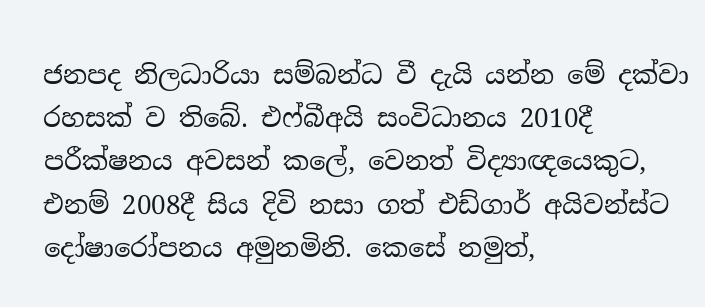ජනපද නිලධාරියා සම්බන්ධ වී දැයි යන්න මේ දක්වා රහසක් ව තිබේ. එෆ්බීඅයි සංවිධානය 2010දී පරීක්ෂනය අවසන් කලේ, වෙනත් විද්‍යාඥයෙකුට, එනම් 2008දී සිය දිවි නසා ගත් එඩ්ගාර් අයිවන්ස්ට දෝෂාරෝපනය අමුනමිනි. කෙසේ නමුත්,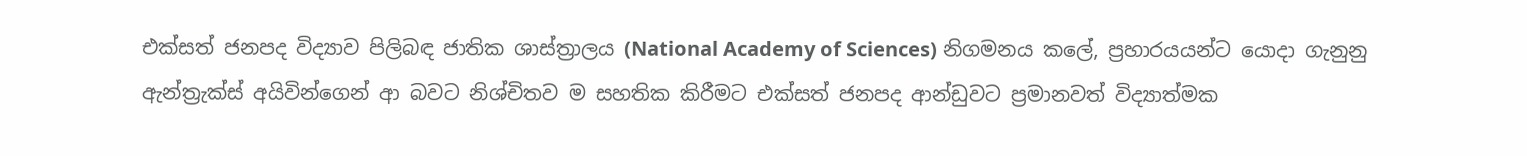එක්සත් ජනපද විද්‍යාව පිලිබඳ ජාතික ශාස්ත්‍රාලය (National Academy of Sciences) නිගමනය කලේ, ප්‍රහාරයයන්ට යොදා ගැනුනු ඇන්ත්‍රැක්ස් අයිවින්ගෙන් ආ බවට නිශ්චිතව ම සහතික කිරීමට එක්සත් ජනපද ආන්ඩුවට ප්‍රමානවත් විද්‍යාත්මක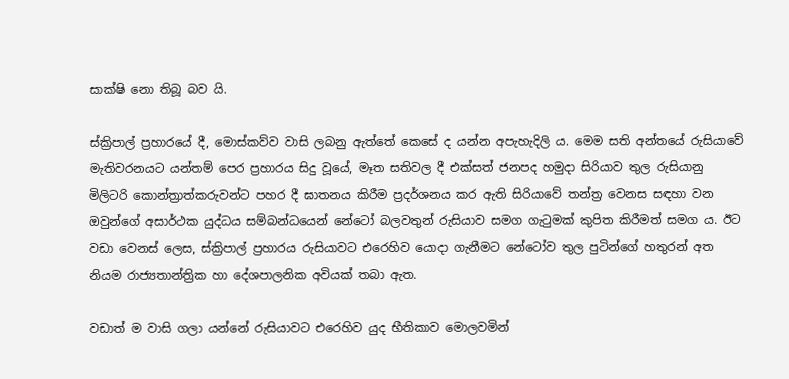සාක්ෂි නො තිබූ බව යි.

ස්ක්‍රිපාල් ප්‍රහාරයේ දී, මොස්කව්ව වාසි ලබනු ඇත්තේ කෙසේ ද යන්න අපැහැදිලි ය. මෙම සති අන්තයේ රුසියාවේ මැතිවරනයට යන්තම් පෙර ප්‍රහාරය සිදු වූයේ, මෑත සතිවල දී එක්සත් ජනපද හමුදා සිරියාව තුල රුසියානු මිලිටරි කොන්ත්‍රාත්කරුවන්ට පහර දී ඝාතනය කිරීම ප්‍රදර්ශනය කර ඇති සිරියාවේ තන්ත්‍ර වෙනස සඳහා වන ඔවුන්ගේ අසාර්ථක යුද්ධය සම්බන්ධයෙන් නේටෝ බලවතුන් රුසියාව සමග ගැටුමක් කුපිත කිරීමත් සමග ය. ඊට වඩා වෙනස් ලෙස, ස්ක්‍රිපාල් ප්‍රහාරය රුසියාවට එරෙහිව යොදා ගැනීමට නේටෝව තුල පුටින්ගේ හතුරන් අත නියම රාජ්‍යතාන්ත්‍රික හා දේශපාලනික අවියක් තබා ඇත.

වඩාත් ම වාසි ගලා යන්නේ රුසියාවට එරෙහිව යුද භීතිකාව මොලවමින්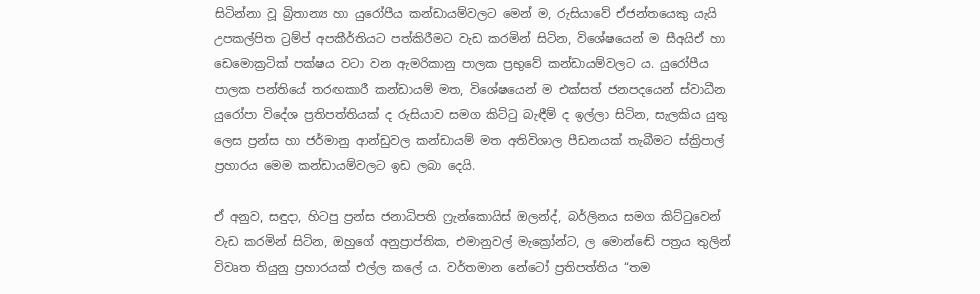සිටින්නා වූ බ්‍රිතාන්‍ය හා යුරෝපීය කන්ඩායම්වලට මෙන් ම, රුසියාවේ ඒජන්තයෙකු යැයි උපකල්පිත ට්‍රම්ප් අපකීර්තියට පත්කිරීමට වැඩ කරමින් සිටින, විශේෂයෙන් ම සීඅයිඒ හා ඩෙමොක්‍රටික් පක්ෂය වටා වන ඇමරිකානු පාලක ප්‍රභුවේ කන්ඩායම්වලට ය. යුරෝපීය පාලක පන්තියේ තරඟකාරී කන්ඩායම් මත, විශේෂයෙන් ම එක්සත් ජනපදයෙන් ස්වාධීන යුරෝපා විදේශ ප්‍රතිපත්තියක් ද රුසියාව සමග කිට්ටු බැඳීම් ද ඉල්ලා සිටින, සැලකිය යුතු ලෙස ප්‍රන්ස හා ජර්මානු ආන්ඩුවල කන්ඩායම් මත අතිවිශාල පීඩනයක් තැබීමට ස්ක්‍රිපාල් ප්‍රහාරය මෙම කන්ඩායම්වලට ඉඩ ලබා දෙයි.

ඒ අනුව, සඳුදා, හිටපු ප්‍රන්ස ජනාධිපති ෆ්‍රැන්කොයිස් ඔලන්ද්, බර්ලිනය සමග කිට්ටුවෙන් වැඩ කරමින් සිටින, ඔහුගේ අනුප්‍රාප්තික, එමානුවල් මැක්‍රෝන්ට, ල මොන්ඬේ පත්‍රය තුලින් විවෘත තියුනු ප්‍රහාරයක් එල්ල කලේ ය. වර්තමාන නේටෝ ප්‍රතිපත්තිය “තම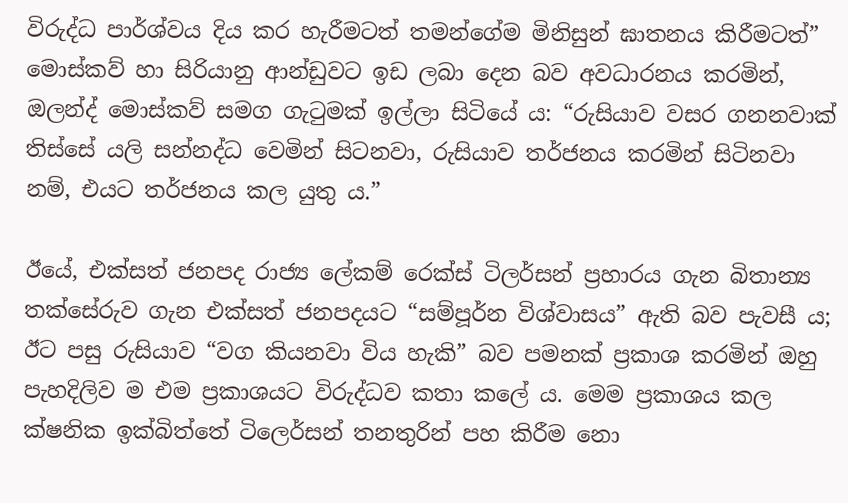විරුද්ධ පාර්ශ්වය දිය කර හැරීමටත් තමන්ගේම මිනිසුන් ඝාතනය කිරීමටත්” මොස්කව් හා සිරියානු ආන්ඩුවට ඉඩ ලබා දෙන බව අවධාරනය කරමින්, ඔලන්ද් මොස්කව් සමග ගැටුමක් ඉල්ලා සිටියේ ය: “රුසියාව වසර ගනනවාක් තිස්සේ යලි සන්නද්ධ වෙමින් සිටනවා, රුසියාව තර්ජනය කරමින් සිටිනවා නම්, එයට තර්ජනය කල යුතු ය.”

ඊයේ, එක්සත් ජනපද රාජ්‍ය ලේකම් රෙක්ස් ටිලර්සන් ප්‍රහාරය ගැන බිතාන්‍ය තක්සේරුව ගැන එක්සත් ජනපදයට “සම්පූර්න විශ්වාසය” ඇති බව පැවසී ය; ඊට පසු රුසියාව “වග කියනවා විය හැකි” බව පමනක් ප්‍රකාශ කරමින් ඔහු පැහදිලිව ම එම ප්‍රකාශයට විරුද්ධව කතා කලේ ය. මෙම ප්‍රකාශය කල ක්ෂනික ඉක්බිත්තේ ටිලෙර්සන් තනතුරින් පහ කිරීම නො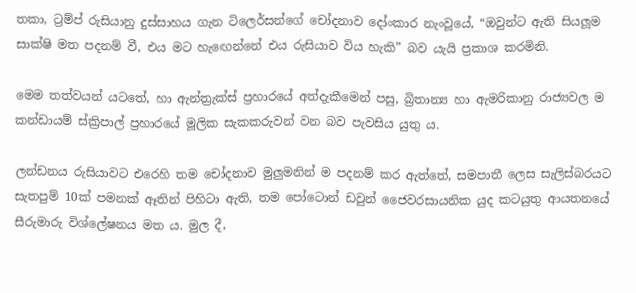තකා, ට්‍රම්ප් රුසියානු දුස්සාහය ගැන ටිලෙර්සන්ගේ චෝදනාව දෝංකාර නැංවූයේ, “ඔවුන්ට ඇති සියලූම සාක්ෂි මත පදනම් වී, එය මට හැඟෙන්නේ එය රුසියාව විය හැකි” බව යැයි ප්‍රකාශ කරමිනි.

මෙම තත්වයන් යටතේ, හා ඇන්ත්‍රැක්ස් ප්‍රහාරයේ අත්දැකීමෙන් පසු, බ්‍රිතාන්‍ය හා ඇමරිකානු රාජ්‍යවල ම කන්ඩායම් ස්ක්‍රිපාල් ප්‍රහාරයේ මූලික සැකකරුවන් වන බව පැවසිය යුතු ය.

ලන්ඩනය රුසියාවට එරෙහි තම චෝදනාව මුලුමනින් ම පදනම් කර ඇත්තේ, සමපාතී ලෙස සැලිස්බරයට සැතපුම් 10ක් පමනක් ඈතින් පිහිටා ඇති, තම පෝටොන් ඩවුන් ජෛවරසායනික යුද කටයුතු ආයතනයේ සීරුමාරු විශ්ලේෂනය මත ය. මුල දී,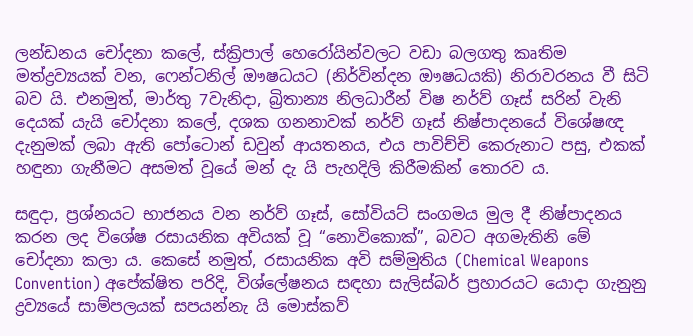ලන්ඩනය චෝදනා කලේ, ස්ක්‍රිපාල් හෙරෝයින්වලට වඩා බලගතු කෘතිම මත්ද්‍රව්‍යයක් වන, ෆෙන්ටනිල් ඖෂධයට (නිර්වින්දන ඖෂධයකි) නිරාවරනය වී සිටි බව යි. එනමුත්, මාර්තු 7වැනිදා, බ්‍රිතාන්‍ය නිලධාරීන් විෂ නර්ව් ගෑස් සරින් වැනි දෙයක් යැයි චෝදනා කලේ, දශක ගනනාවක් නර්ව් ගෑස් නිෂ්පාදනයේ විශේෂඥ දැනුමක් ලබා ඇති පෝටොන් ඩවුන් ආයතනය, එය පාවිච්චි කෙරුනාට පසු, එකක් හඳුනා ගැනීමට අසමත් වූයේ මන් දැ යි පැහදිලි කිරීමකින් තොරව ය.

සඳුදා, ප්‍රශ්නයට භාජනය වන නර්ව් ගෑස්, සෝවියට් සංගමය මුල දී නිෂ්පාදනය කරන ලද විශේෂ රසායනික අවියක් වූ “නොවිකොක්”, බවට අගමැතිනි මේ චෝදනා කලා ය. කෙසේ නමුත්, රසායනික අවි සම්මුතිය (Chemical Weapons Convention) අපේක්ෂිත පරිදි, විශ්ලේෂනය සඳහා සැලිස්බර් ප්‍රහාරයට යොදා ගැනුනු ද්‍රව්‍යයේ සාම්පලයක් සපයන්නැ යි මොස්කව්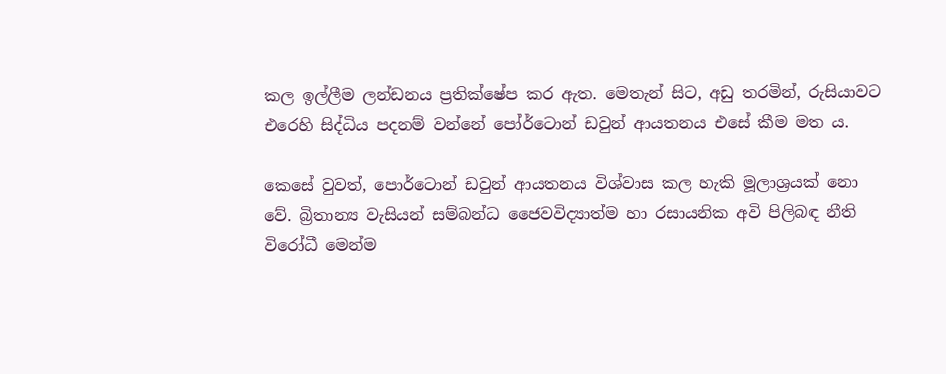කල ඉල්ලීම ලන්ඩනය ප්‍රතික්ෂේප කර ඇත. මෙතැන් සිට, අඩු තරමින්, රුසියාවට එරෙහි සිද්ධිය පදනම් වන්නේ පෝර්ටොන් ඩවුන් ආයතනය එසේ කීම මත ය.

කෙසේ වුවත්, පොර්ටොන් ඩවුන් ආයතනය විශ්වාස කල හැකි මූලාශ්‍රයක් නො වේ. බ්‍රිතාන්‍ය වැසියන් සම්බන්ධ ජෛවවිද්‍යාත්ම හා රසායනික අවි පිලිබඳ නීති විරෝධී මෙන්ම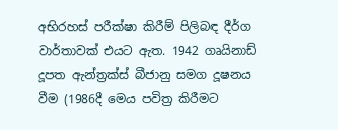අභිරහස් පරීක්ෂා කිරීම් පිලිබඳ දීර්ග වාර්තාවක් එයට ඇත. 1942 ගෘයිනාඩ් දූපත ඇන්ත්‍රක්ස් බීජානු සමග දූෂනය වීම (1986දී මෙය පවිත්‍ර කිරීමට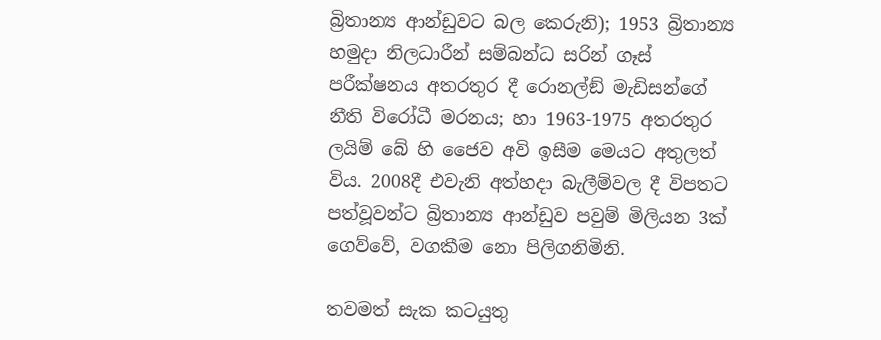බ්‍රිතාන්‍ය ආන්ඩුවට බල කෙරුනි); 1953 බ්‍රිතාන්‍ය හමුදා නිලධාරීන් සම්බන්ධ සරින් ගෑස් පරීක්ෂනය අතරතුර දී රොනල්ඞ් මැඩිසන්ගේ නීති විරෝධී මරනය; හා 1963-1975 අතරතුර ලයිම් බේ හි ජෛව අවි ඉසීම මෙයට අතුලත් විය. 2008දී එවැනි අත්හදා බැලීම්වල දී විපතට පත්වූවන්ට බ්‍රිතාන්‍ය ආන්ඩුව පවුම් මිලියන 3ක් ගෙව්වේ, වගකීම නො පිලිගනිමිනි.

තවමත් සැක කටයුතු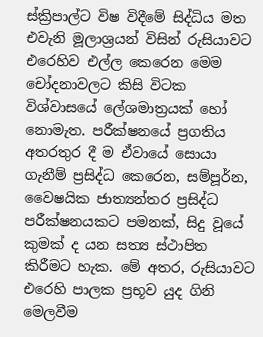ස්ක්‍රිපාල්ට විෂ විදීමේ සිද්ධිය මත එවැනි මූලාශ්‍රයන් විසින් රුසියාවට එරෙහිව එල්ල කෙරෙන මෙම චෝදනාවලට කිසි විටක විශ්වාසයේ ලේශමාත්‍රයක් හෝ නොමැත. පරීක්ෂනයේ ප්‍රගතිය අතරතුර දී ම ඒවායේ සොයා ගැනීම් ප්‍රසිද්ධ කෙරෙන, සම්පූර්න, වෛෂයික ජාත්‍යන්තර ප්‍රසිද්ධ පරීක්ෂනයකට පමනක්, සිදු වූයේ කුමක් ද යන සත්‍ය ස්ථාපිත කිරීමට හැක. මේ අතර, රුසියාවට එරෙහි පාලක ප්‍රභූව යුද ගිනි මෙලවීම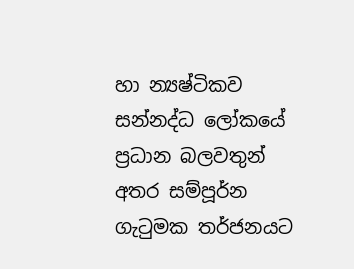හා න්‍යෂ්ටිකව සන්නද්ධ ලෝකයේ ප්‍රධාන බලවතුන් අතර සම්පූර්න ගැටුමක තර්ජනයට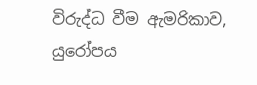විරුද්ධ වීම ඇමරිකාව, යුරෝපය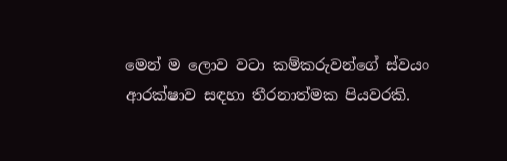මෙන් ම ලොව වටා කම්කරුවන්ගේ ස්වයං ආරක්ෂාව සඳහා තීරනාත්මක පියවරකි.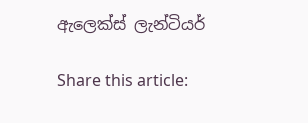ඇලෙක්ස් ලැන්ටියර්

Share this article: